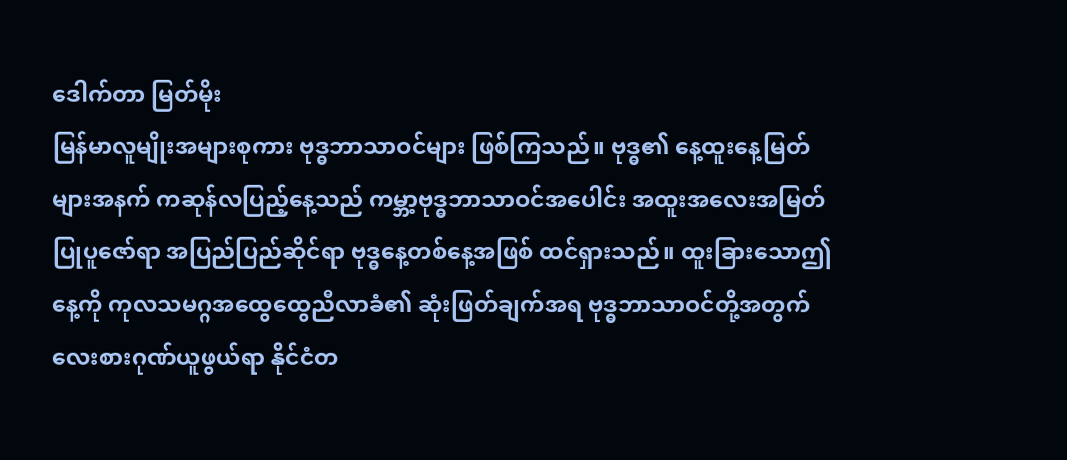ဒေါက်တာ မြတ်မိုး
မြန်မာလူမျိုးအများစုကား ဗုဒ္ဓဘာသာဝင်များ ဖြစ်ကြသည်။ ဗုဒ္ဓ၏ နေ့ထူးနေ့မြတ်များအနက် ကဆုန်လပြည့်နေ့သည် ကမ္ဘာ့ဗုဒ္ဓဘာသာဝင်အပေါင်း အထူးအလေးအမြတ်ပြုပူဇော်ရာ အပြည်ပြည်ဆိုင်ရာ ဗုဒ္ဓနေ့တစ်နေ့အဖြစ် ထင်ရှားသည်။ ထူးခြားသောဤနေ့ကို ကုလသမဂ္ဂအထွေထွေညီလာခံ၏ ဆုံးဖြတ်ချက်အရ ဗုဒ္ဓဘာသာဝင်တို့အတွက် လေးစားဂုဏ်ယူဖွယ်ရာ နိုင်ငံတ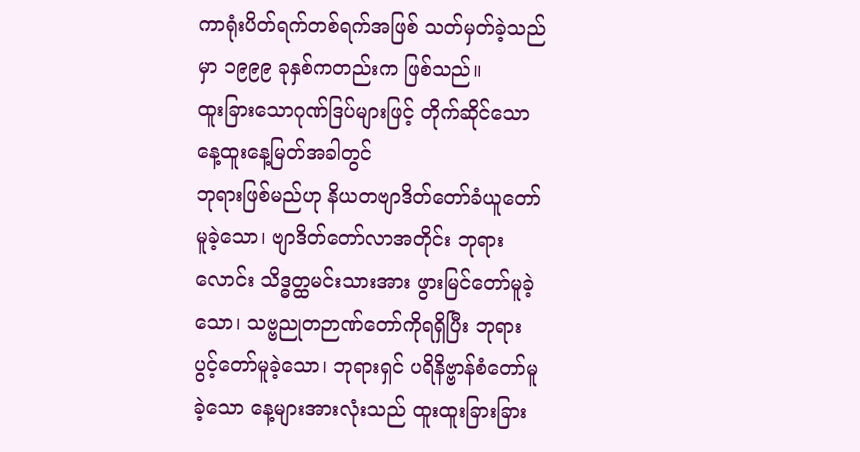ကာရုံးပိတ်ရက်တစ်ရက်အဖြစ် သတ်မှတ်ခဲ့သည်မှာ ၁၉၉၉ ခုနှစ်ကတည်းက ဖြစ်သည်။
ထူးခြားသောဂုဏ်ဒြပ်များဖြင့် တိုက်ဆိုင်သော နေ့ထူးနေ့မြတ်အခါတွင်
ဘုရားဖြစ်မည်ဟု နိယတဗျာဒိတ်တော်ခံယူတော်မူခဲ့သော၊ ဗျာဒိတ်တော်လာအတိုင်း ဘုရားလောင်း သိဒ္ဓတ္ထမင်းသားအား ဖွားမြင်တော်မူခဲ့သော၊ သဗ္ဗညုတဉာဏ်တော်ကိုရရှိပြီး ဘုရားပွင့်တော်မူခဲ့သော၊ ဘုရားရှင် ပရိနိဗ္ဗာန်စံတော်မူခဲ့သော နေ့များအားလုံးသည် ထူးထူးခြားခြား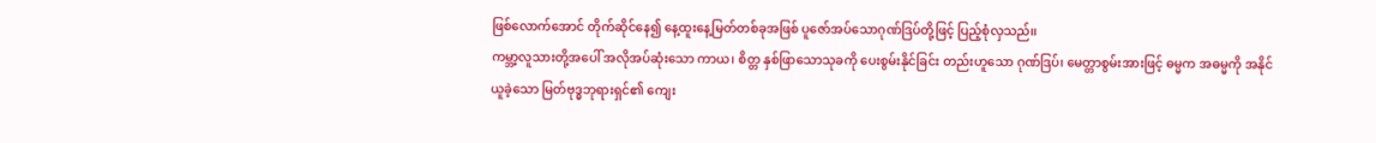ဖြစ်လောက်အောင် တိုက်ဆိုင်နေ၍ နေ့ထူးနေ့မြတ်တစ်ခုအဖြစ် ပူဇော်အပ်သောဂုဏ်ဒြပ်တို့ဖြင့် ပြည့်စုံလှသည်၊၊
ကမ္ဘာ့လူသားတို့အပေါ် အလိုအပ်ဆုံးသော ကာယ၊ စိတ္တ နှစ်ဖြာသောသုခကို ပေးစွမ်းနိုင်ခြင်း တည်းဟူသော ဂုဏ်ဒြပ်၊ မေတ္တာစွမ်းအားဖြင့် ဓမ္မက အဓမ္မကို အနိုင်ယူခဲ့သော မြတ်ဗုဒ္ဓဘုရားရှင်၏ ကျေး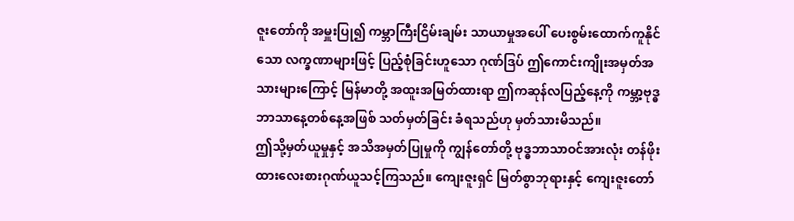ဇူးတော်ကို အမှူးပြု၍ ကမ္ဘာကြီးငြိမ်းချမ်း သာယာမှုအပေါ် ပေးစွမ်းထောက်ကူနိုင်သော လက္ခဏာများဖြင့် ပြည့်စုံခြင်းဟူသော ဂုဏ်ဒြပ် ဤကောင်းကျိုးအမှတ်အသားများကြောင့် မြန်မာတို့ အထူးအမြတ်ထားရာ ဤကဆုန်လပြည့်နေ့ကို ကမ္ဘာ့ဗုဒ္ဓဘာသာနေ့တစ်နေ့အဖြစ် သတ်မှတ်ခြင်း ခံရသည်ဟု မှတ်သားမိသည်။
ဤသို့မှတ်ယူမှုနှင့် အသိအမှတ်ပြုမှုကို ကျွန်တော်တို့ ဗုဒ္ဓဘာသာဝင်အားလုံး တန်ဖိုးထားလေးစားဂုဏ်ယူသင့်ကြသည်။ ကျေးဇူးရှင် မြတ်စွာဘုရားနှင့် ကျေးဇူးတော်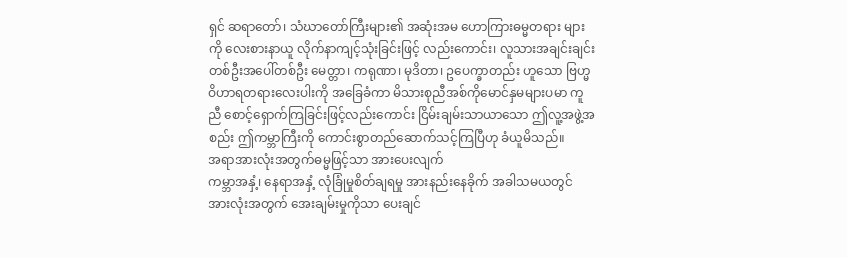ရှင် ဆရာတော်၊ သံဃာတော်ကြီးများ၏ အဆုံးအမ ဟောကြားဓမ္မတရား များကို လေးစားနာယူ လိုက်နာကျင့်သုံးခြင်းဖြင့် လည်းကောင်း၊ လူသားအချင်းချင်း တစ်ဦးအပေါ်တစ်ဦး မေတ္တာ၊ ကရုဏာ၊ မုဒိတာ၊ ဥပေက္ခာတည်း ဟူသော ဗြဟ္မဝိဟာရတရားလေးပါးကို အခြေခံကာ မိသားစုညီအစ်ကိုမောင်နှမများပမာ ကူညီ စောင့်ရှောက်ကြခြင်းဖြင့်လည်းကောင်း ငြိမ်းချမ်းသာယာသော ဤလူ့အဖွဲ့အစည်း ဤကမ္ဘာကြီးကို ကောင်းစွာတည်ဆောက်သင့်ကြပြီဟု ခံယူမိသည်။
အရာအားလုံးအတွက်ဓမ္မဖြင့်သာ အားပေးလျက်
ကမ္ဘာအနှံ့၊ နေရာအနှံ့ လုံခြုံမှုစိတ်ချရမှု အားနည်းနေခိုက် အခါသမယတွင် အားလုံးအတွက် အေးချမ်းမှုကိုသာ ပေးချင်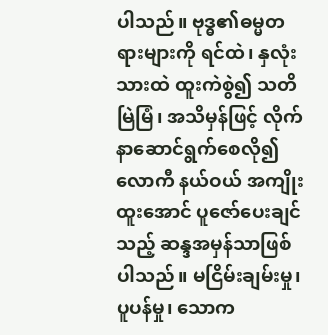ပါသည်။ ဗုဒ္ဓ၏ဓမ္မတရားများကို ရင်ထဲ၊ နှလုံးသားထဲ ထူးကဲစွဲ၍ သတိမြဲမြံ၊ အသိမှန်ဖြင့် လိုက်နာဆောင်ရွက်စေလို၍ လောကီ နယ်ဝယ် အကျိုးထူးအောင် ပူဇော်ပေးချင်သည့် ဆန္ဒအမှန်သာဖြစ်ပါသည်။ မငြိမ်းချမ်းမှု၊ ပူပန်မှု၊ သောက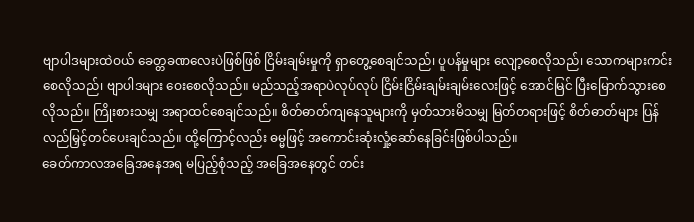ဗျာပါဒများထဲဝယ် ခေတ္တခဏလေးပဲဖြစ်ဖြစ် ငြိမ်းချမ်းမှုကို ရှာတွေ့စေချင်သည်၊ ပူပန်မှုများ လျော့စေလိုသည်၊ သောကများကင်းစေလိုသည်၊ ဗျာပါဒများ ဝေးစေလိုသည်။ မည်သည့်အရာပဲလုပ်လုပ် ငြိမ်းငြိမ်းချမ်းချမ်းလေးဖြင့် အောင်မြင် ပြီးမြောက်သွားစေလိုသည်။ ကြိုးစားသမျှ အရာထင်စေချင်သည်။ စိတ်ဓာတ်ကျနေသူများကို မှတ်သားမိသမျှ မြတ်တရားဖြင့် စိတ်ဓာတ်များ ပြန်လည်မြှင့်တင်ပေးချင်သည်။ ထို့ကြောင့်လည်း ဓမ္မဖြင့် အကောင်းဆုံးလှုံ့ဆော်နေခြင်းဖြစ်ပါသည်။
ခေတ်ကာလအခြေအနေအရ မပြည့်စုံသည့် အခြေအနေတွင် တင်း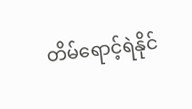တိမ်ရောင့်ရဲနိုင်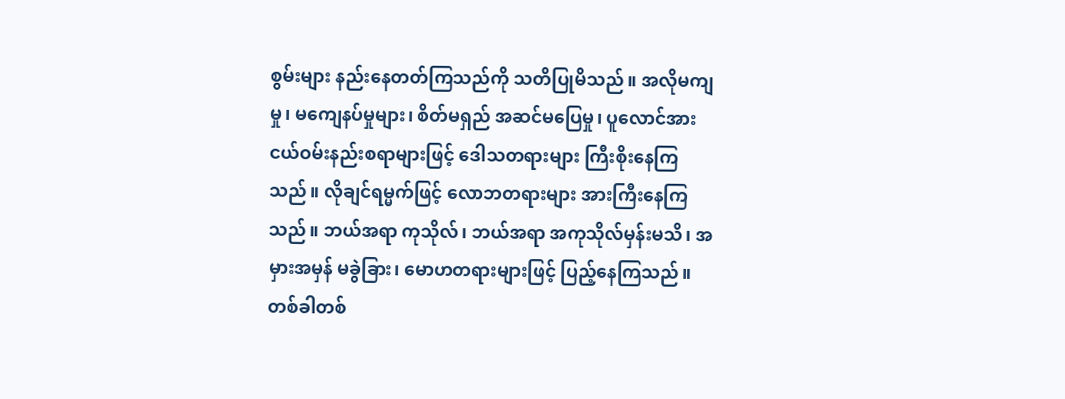စွမ်းများ နည်းနေတတ်ကြသည်ကို သတိပြုမိသည်။ အလိုမကျမှု၊ မကျေနပ်မှုများ၊ စိတ်မရှည် အဆင်မပြေမှု၊ ပူလောင်အားငယ်ဝမ်းနည်းစရာများဖြင့် ဒေါသတရားများ ကြီးစိုးနေကြသည်။ လိုချင်ရမ္မက်ဖြင့် လောဘတရားများ အားကြီးနေကြသည်။ ဘယ်အရာ ကုသိုလ်၊ ဘယ်အရာ အကုသိုလ်မှန်းမသိ၊ အမှားအမှန် မခွဲခြား၊ မောဟတရားများဖြင့် ပြည့်နေကြသည်။ တစ်ခါတစ်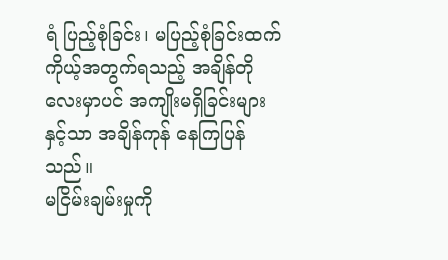ရံ ပြည့်စုံခြင်း၊ မပြည့်စုံခြင်းထက် ကိုယ့်အတွက်ရသည့် အချိန်တို လေးမှာပင် အကျိုးမရှိခြင်းများနှင့်သာ အချိန်ကုန် နေကြပြန်သည်။
မငြိမ်းချမ်းမှုကို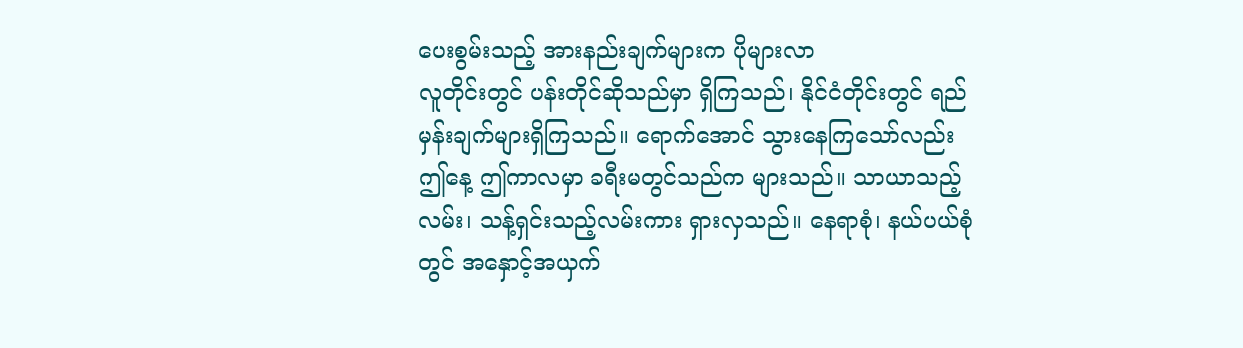ပေးစွမ်းသည့် အားနည်းချက်များက ပိုများလာ
လူတိုင်းတွင် ပန်းတိုင်ဆိုသည်မှာ ရှိကြသည်၊ နိုင်ငံတိုင်းတွင် ရည်မှန်းချက်များရှိကြသည်။ ရောက်အောင် သွားနေကြသော်လည်း ဤနေ့ ဤကာလမှာ ခရီးမတွင်သည်က များသည်။ သာယာသည့်လမ်း၊ သန့်ရှင်းသည့်လမ်းကား ရှားလှသည်။ နေရာစုံ၊ နယ်ပယ်စုံတွင် အနှောင့်အယှက်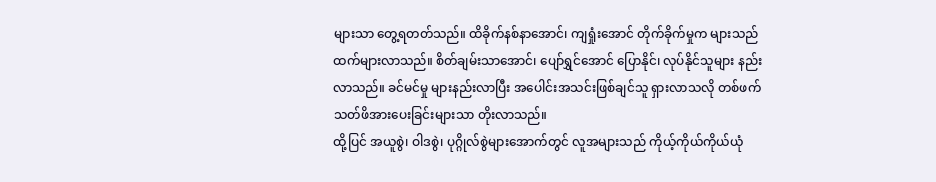များသာ တွေ့ရတတ်သည်။ ထိခိုက်နစ်နာအောင်၊ ကျရှုံးအောင် တိုက်ခိုက်မှုက များသည်ထက်များလာသည်။ စိတ်ချမ်းသာအောင်၊ ပျော်ရွှင်အောင် ပြောနိုင်၊ လုပ်နိုင်သူများ နည်းလာသည်။ ခင်မင်မှု များနည်းလာပြီး အပေါင်းအသင်းဖြစ်ချင်သူ ရှားလာသလို တစ်ဖက်သတ်ဖိအားပေးခြင်းများသာ တိုးလာသည်။
ထို့ပြင် အယူစွဲ၊ ဝါဒစွဲ၊ ပုဂ္ဂိုလ်စွဲများအောက်တွင် လူအများသည် ကိုယ့်ကိုယ်ကိုယ်ယုံ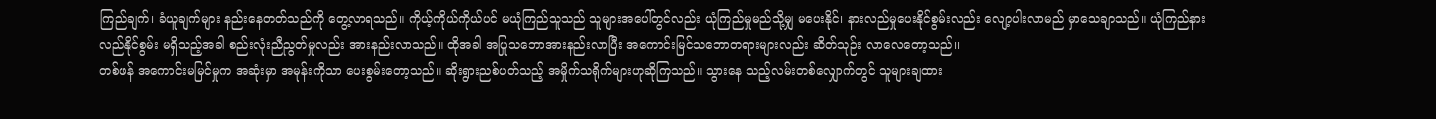ကြည်ချက်၊ ခံယူချက်များ နည်းနေတတ်သည်ကို တွေ့လာရသည်။ ကိုယ့်ကိုယ်ကိုယ်ပင် မယုံကြည်သူသည် သူများအပေါ်တွင်လည်း ယုံကြည်မှုမည်သို့မျှ မပေးနိုင်၊ နားလည်မှုပေးနိုင်စွမ်းလည်း လျော့ပါးလာမည် မှာသေချာသည်။ ယုံကြည်နားလည်နိုင်စွမ်း မရှိသည့်အခါ စည်းလုံးညီညွတ်မှုလည်း အားနည်းလာသည်။ ထိုအခါ အပြုသဘောအားနည်းလာပြီး အကောင်းမြင်သဘောတရားများလည်း ဆိတ်သုဉ်း လာလေတော့သည်၊၊
တစ်ဖန် အကောင်းမမြင်မှုက အဆုံးမှာ အမုန်းကိုသာ ပေးစွမ်းတော့သည်။ ဆိုးရွားညစ်ပတ်သည့် အမှိုက်သရိုက်များဟုဆိုကြသည်။ သွားနေ သည့်လမ်းတစ်လျှောက်တွင် သူများချထား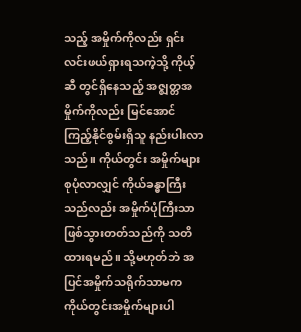သည့် အမှိုက်ကိုလည်း ရှင်းလင်းဖယ်ရှားရသကဲ့သို့ ကိုယ့်ဆီ တွင်ရှိနေသည့် အဇ္ဈတ္တအမှိုက်ကိုလည်း မြင်အောင် ကြည့်နိုင်စွမ်းရှိသူ နည်းပါးလာသည်။ ကိုယ်တွင်း အမှိုက်များ စုပုံလာလျှင် ကိုယ်ခန္ဓာကြီးသည်လည်း အမှိုက်ပုံကြီးသာ ဖြစ်သွားတတ်သည်ကို သတိထားရမည်။ သို့မဟုတ်ဘဲ အပြင်အမှိုက်သရိုက်သာမက ကိုယ်တွင်းအမှိုက်များပါ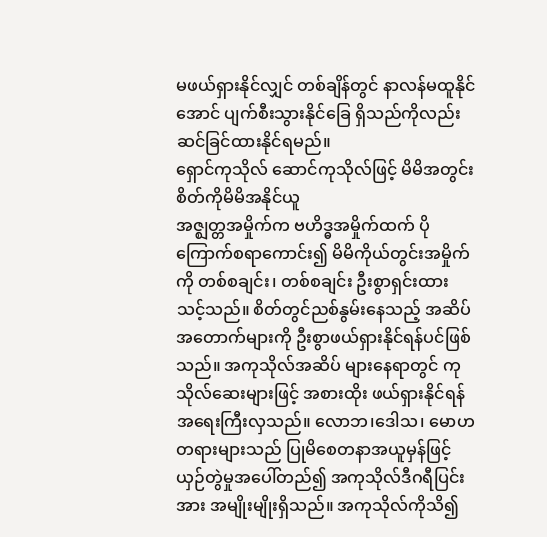မဖယ်ရှားနိုင်လျှင် တစ်ချိန်တွင် နာလန်မထူနိုင်အောင် ပျက်စီးသွားနိုင်ခြေ ရှိသည်ကိုလည်း ဆင်ခြင်ထားနိုင်ရမည်။
ရှောင်ကုသိုလ် ဆောင်ကုသိုလ်ဖြင့် မိမိအတွင်းစိတ်ကိုမိမိအနိုင်ယူ
အဇ္ဈတ္တအမှိုက်က ဗဟိဒ္ဓအမှိုက်ထက် ပိုကြောက်စရာကောင်း၍ မိမိကိုယ်တွင်းအမှိုက်ကို တစ်စချင်း၊ တစ်စချင်း ဦးစွာရှင်းထားသင့်သည်။ စိတ်တွင်ညစ်နွမ်းနေသည့် အဆိပ်အတောက်များကို ဦးစွာဖယ်ရှားနိုင်ရန်ပင်ဖြစ်သည်။ အကုသိုလ်အဆိပ် များနေရာတွင် ကုသိုလ်ဆေးများဖြင့် အစားထိုး ဖယ်ရှားနိုင်ရန် အရေးကြီးလှသည်။ လောဘ၊ဒေါသ၊ မောဟတရားများသည် ပြုမိစေတနာအယူမှန်ဖြင့် ယှဉ်တွဲမှုအပေါ်တည်၍ အကုသိုလ်ဒီဂရီပြင်းအား အမျိုးမျိုးရှိသည်။ အကုသိုလ်ကိုသိ၍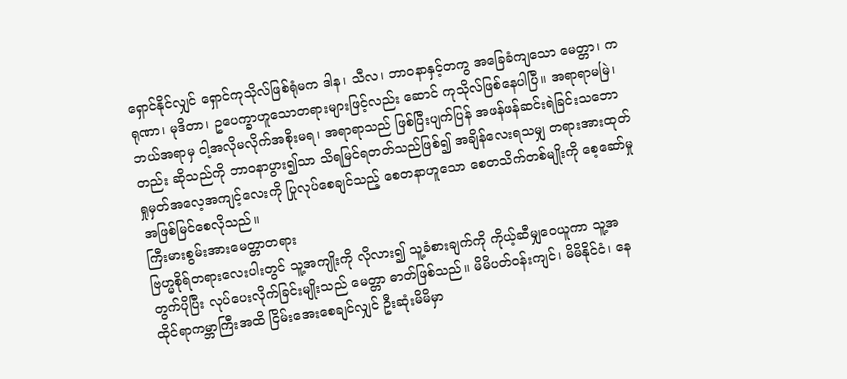ရှောင်နိုင်လျှင် ရှောင်ကုသိုလ်ဖြစ်ရုံမက ဒါန၊ သီလ၊ ဘာဝနာနှင့်တကွ အခြေခံကျသော မေတ္တာ၊ ကရုဏာ၊ မုဒိတာ၊ ဥပေက္ခာဟူသောတရားများဖြင့်လည်း ဆောင် ကုသိုလ်ဖြစ်နေပါပြီ။ အရာရာမမြဲ၊ ဘယ်အရာမှ ငါ့အလိုမလိုက်အစိုးမရ၊ အရာရာသည် ဖြစ်ပြီးပျက်ပြန် အဖန်ဖန်ဆင်းရဲခြင်းသဘောတည်း ဆိုသည်ကို ဘာဝနာပွား၍သာ သိရမြင်ရတတ်သည်ဖြစ်၍ အချိန်လေးရသမျှ တရားအားထုတ် ရှုမှတ်အလေ့အကျင့်လေးကို ပြုလုပ်စေချင်သည့် စေတနာဟူသော စေတသိက်တစ်မျိုးကို စေ့ဆော်မှု အဖြစ်မြင်စေလိုသည်။
ကြီးမားစွမ်းအားမေတ္တာတရား
ဗြဟ္မစိုရ်တရားလေးပါးတွင် သူ့အကျိုးကို လိုလား၍ သူ့ခံစားချက်ကို ကိုယ့်ဆီမျှဝေယူကာ သူ့အတွက်ပိုပြီး လုပ်ပေးလိုက်ခြင်းမျိုးသည် မေတ္တာ ဓာတ်ဖြစ်သည်။ မိမိပတ်ဝန်းကျင်၊ မိမိနိုင်ငံ၊ နေထိုင်ရာကမ္ဘာကြီးအထိ ငြိမ်းအေးစေချင်လျှင် ဦးဆုံးမိမိမှာ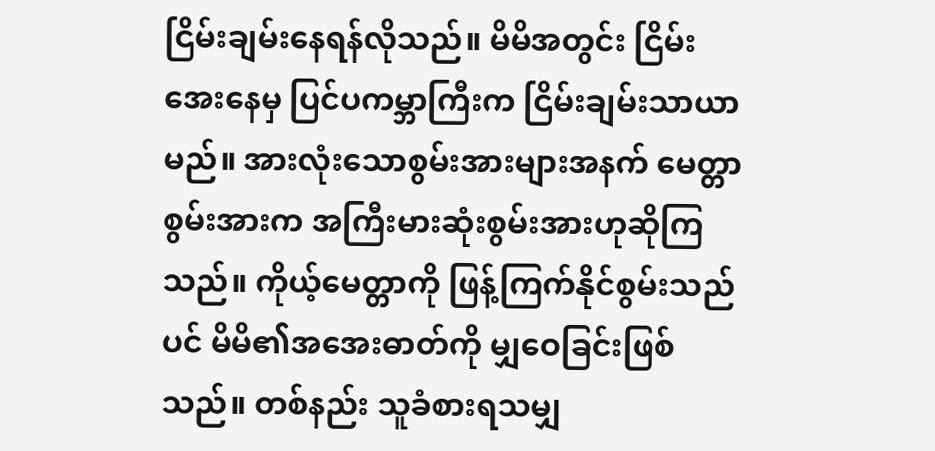ငြိမ်းချမ်းနေရန်လိုသည်။ မိမိအတွင်း ငြိမ်းအေးနေမှ ပြင်ပကမ္ဘာကြီးက ငြိမ်းချမ်းသာယာမည်။ အားလုံးသောစွမ်းအားများအနက် မေတ္တာ စွမ်းအားက အကြီးမားဆုံးစွမ်းအားဟုဆိုကြသည်။ ကိုယ့်မေတ္တာကို ဖြန့်ကြက်နိုင်စွမ်းသည်ပင် မိမိ၏အအေးဓာတ်ကို မျှဝေခြင်းဖြစ်သည်။ တစ်နည်း သူခံစားရသမျှ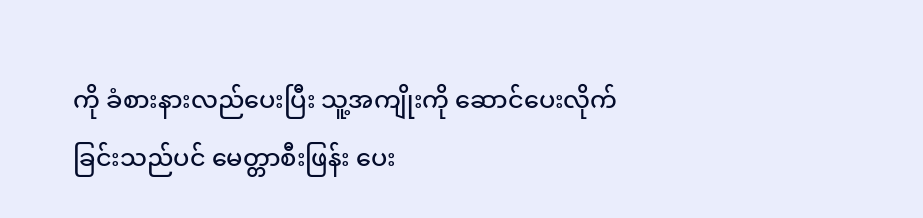ကို ခံစားနားလည်ပေးပြီး သူ့အကျိုးကို ဆောင်ပေးလိုက်ခြင်းသည်ပင် မေတ္တာစီးဖြန်း ပေး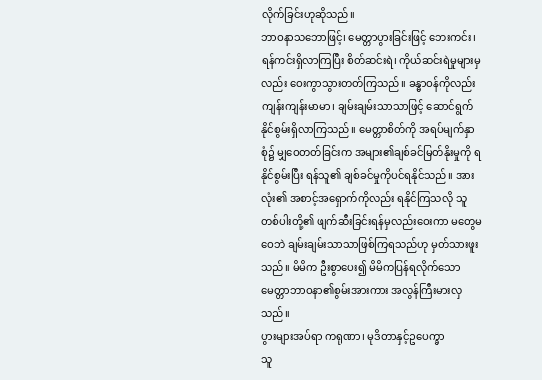လိုက်ခြင်းဟုဆိုသည်။
ဘာဝနာသဘောဖြင့်၊ မေတ္တာပွားခြင်းဖြင့် ဘေးကင်း၊ ရန်ကင်းရှိလာကြပြီး စိတ်ဆင်းရဲ၊ ကိုယ်ဆင်းရဲမှုများမှလည်း ဝေးကွာသွားတတ်ကြသည်။ ခန္ဓာဝန်ကိုလည်း ကျန်းကျန်းမာမာ၊ ချမ်းချမ်းသာသာဖြင့် ဆောင်ရွက်နိုင်စွမ်းရှိလာကြသည်။ မေတ္တာစိတ်ကို အရပ်မျက်နှာစုံ၌ မျှဝေတတ်ခြင်းက အများ၏ချစ်ခင်မြတ်နိုးမှုကို ရနိုင်စွမ်းပြီး ရန်သူ၏ ချစ်ခင်မှုကိုပင်ရနိုင်သည်။ အားလုံး၏ အစာင့်အရှောက်ကိုလည်း ရနိုင်ကြသလို သူတစ်ပါးတို့၏ ဖျက်ဆီးခြင်းရန်မှလည်းဝေးကာ မတွေမဝေဘဲ ချမ်းချမ်းသာသာဖြစ်ကြရသည်ဟု မှတ်သားဖူးသည်။ မိမိက ဦးစွာပေး၍ မိမိကပြန်ရလိုက်သော မေတ္တာဘာဝနာ၏စွမ်းအားကား အလွန်ကြီးမားလှသည်။
ပွားများအပ်ရာ ကရုဏာ၊ မုဒိတာနှင့်ဥပေက္ခာ
သူ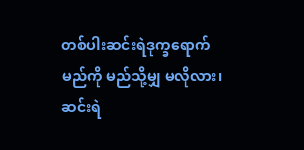တစ်ပါးဆင်းရဲဒုက္ခရောက်မည်ကို မည်သို့မျှ မလိုလား၊ ဆင်းရဲ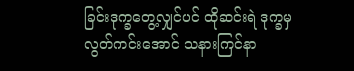ခြင်းဒုက္ခတွေ့လျှင်ပင် ထိုဆင်းရဲ ဒုက္ခမှလွတ်ကင်းအောင် သနားကြင်နာ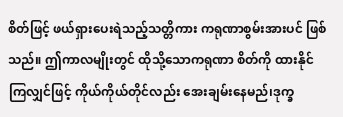စိတ်ဖြင့် ဖယ်ရှားပေးရဲသည့်သတ္တိကား ကရုဏာစွမ်းအားပင် ဖြစ်သည်။ ဤကာလမျိုးတွင် ထိုသို့သောကရုဏာ စိတ်ကို ထားနိုင်ကြလျှင်ဖြင့် ကိုယ်ကိုယ်တိုင်လည်း အေးချမ်းနေမည်၊ဒုက္ခ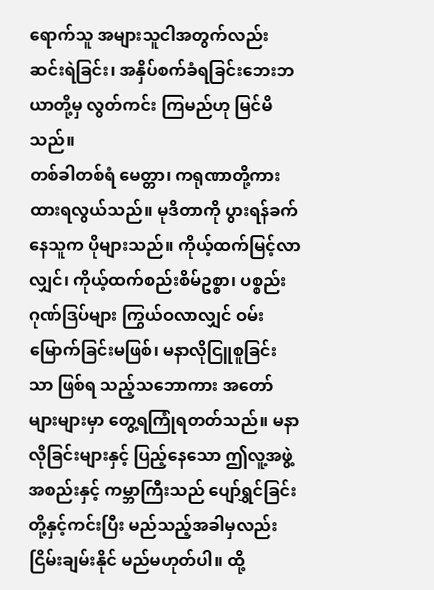ရောက်သူ အများသူငါအတွက်လည်း ဆင်းရဲခြင်း၊ အနှိပ်စက်ခံရခြင်းဘေးဘယာတို့မှ လွတ်ကင်း ကြမည်ဟု မြင်မိသည်။
တစ်ခါတစ်ရံ မေတ္တာ၊ ကရုဏာတို့ကား ထားရလွယ်သည်။ မုဒိတာကို ပွားရန်ခက်နေသူက ပိုများသည်။ ကိုယ့်ထက်မြင့်လာလျှင်၊ ကိုယ့်ထက်စည်းစိမ်ဥစ္စာ၊ ပစ္စည်းဂုဏ်ဒြပ်များ ကြွယ်ဝလာလျှင် ဝမ်းမြောက်ခြင်းမဖြစ်၊ မနာလိုငြူစူခြင်းသာ ဖြစ်ရ သည့်သဘောကား အတော်များများမှာ တွေ့ရကြုံရတတ်သည်။ မနာလိုခြင်းများနှင့် ပြည့်နေသော ဤလူ့အဖွဲ့အစည်းနှင့် ကမ္ဘာကြီးသည် ပျော်ရွှင်ခြင်းတို့နှင့်ကင်းပြီး မည်သည့်အခါမှလည်း ငြိမ်းချမ်းနိုင် မည်မဟုတ်ပါ။ ထို့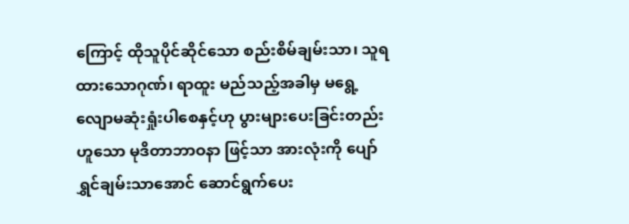ကြောင့် ထိုသူပိုင်ဆိုင်သော စည်းစိမ်ချမ်းသာ၊ သူရထားသောဂုဏ်၊ ရာထူး မည်သည့်အခါမှ မရွေ့လျောမဆုံးရှုံးပါစေနှင့်ဟု ပွားများပေးခြင်းတည်းဟူသော မုဒိတာဘာဝနာ ဖြင့်သာ အားလုံးကို ပျော်ရွှင်ချမ်းသာအောင် ဆောင်ရွက်ပေး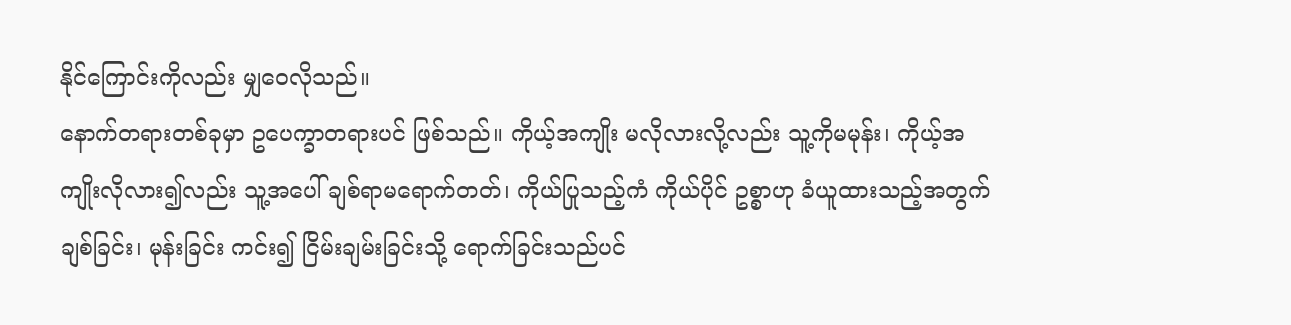နိုင်ကြောင်းကိုလည်း မျှဝေလိုသည်။
နောက်တရားတစ်ခုမှာ ဥပေက္ခာတရားပင် ဖြစ်သည်။ ကိုယ့်အကျိုး မလိုလားလို့လည်း သူ့ကိုမမုန်း၊ ကိုယ့်အကျိုးလိုလား၍လည်း သူ့အပေါ် ချစ်ရာမရောက်တတ်၊ ကိုယ်ပြုသည့်ကံ ကိုယ်ပိုင် ဥစ္စာဟု ခံယူထားသည့်အတွက် ချစ်ခြင်း၊ မုန်းခြင်း ကင်း၍ ငြိမ်းချမ်းခြင်းသို့ ရောက်ခြင်းသည်ပင်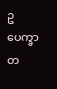ဥပေက္ခာတ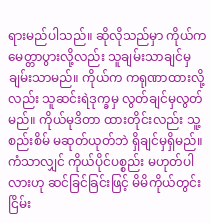ရားမည်ပါသည်။ ဆိုလိုသည်မှာ ကိုယ်ကမေတ္တာပွားလို့လည်း သူချမ်းသာချင်မှ ချမ်းသာမည်။ ကိုယ်က ကရုဏာထားလို့လည်း သူဆင်းရဲဒုက္ခမှ လွတ်ချင်မှလွတ်မည်။ ကိုယ်မုဒိတာ ထားတိုင်းလည်း သူ့စည်းစိမ် မဆုတ်ယုတ်ဘဲ ရှိချင်မှရှိမည်။ ကံသာလျှင် ကိုယ်ပိုင်ပစ္စည်း မဟုတ်ပါလားဟု ဆင်ခြင်ခြင်းဖြင့် မိမိကိုယ်တွင်း ငြိမ်း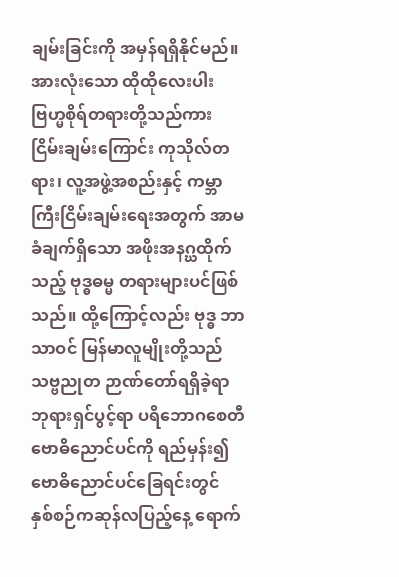ချမ်းခြင်းကို အမှန်ရရှိနိုင်မည်။
အားလုံးသော ထိုထိုလေးပါးဗြဟ္မစိုရ်တရားတို့သည်ကား ငြိမ်းချမ်းကြောင်း ကုသိုလ်တရား၊ လူ့အဖွဲ့အစည်းနှင့် ကမ္ဘာကြီးငြိမ်းချမ်းရေးအတွက် အာမခံချက်ရှိသော အဖိုးအနဂ္ဃထိုက်သည့် ဗုဒ္ဓဓမ္မ တရားများပင်ဖြစ်သည်။ ထို့ကြောင့်လည်း ဗုဒ္ဓ ဘာသာဝင် မြန်မာလူမျိုးတို့သည် သဗ္ဗညုတ ဉာဏ်တော်ရရှိခဲ့ရာ ဘုရားရှင်ပွင့်ရာ ပရိဘောဂစေတီ ဗောဓိညောင်ပင်ကို ရည်မှန်း၍ ဗောဓိညောင်ပင်ခြေရင်းတွင် နှစ်စဉ်ကဆုန်လပြည့်နေ့ ရောက်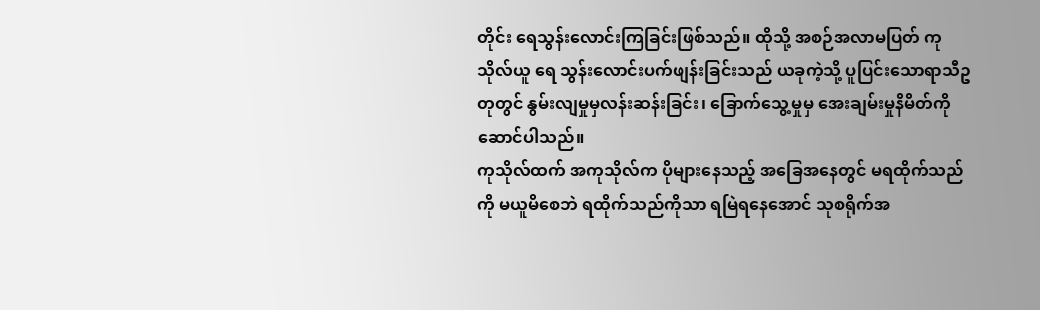တိုင်း ရေသွန်းလောင်းကြခြင်းဖြစ်သည်။ ထိုသို့ အစဉ်အလာမပြတ် ကုသိုလ်ယူ ရေ သွန်းလောင်းပက်ဖျန်းခြင်းသည် ယခုကဲ့သို့ ပူပြင်းသောရာသီဥတုတွင် နွမ်းလျမှုမှလန်းဆန်းခြင်း၊ ခြောက်သွေ့မှုမှ အေးချမ်းမှုနိမိတ်ကို ဆောင်ပါသည်။
ကုသိုလ်ထက် အကုသိုလ်က ပိုများနေသည့် အခြေအနေတွင် မရထိုက်သည်ကို မယူမိစေဘဲ ရထိုက်သည်ကိုသာ ရမြဲရနေအောင် သုစရိုက်အ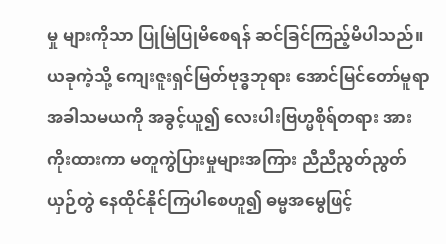မှု များကိုသာ ပြုမြဲပြုမိစေရန် ဆင်ခြင်ကြည့်မိပါသည်။ ယခုကဲ့သို့ ကျေးဇူးရှင်မြတ်ဗုဒ္ဓဘုရား အောင်မြင်တော်မူရာ အခါသမယကို အခွင့်ယူ၍ လေးပါးဗြဟ္မစိုရ်တရား အားကိုးထားကာ မတူကွဲပြားမှုများအကြား ညီညီညွတ်ညွတ် ယှဉ်တွဲ နေထိုင်နိုင်ကြပါစေဟူ၍ ဓမ္မအမွေဖြင့်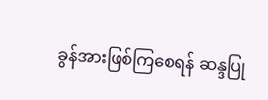ခွန်အားဖြစ်ကြစေရန် ဆန္ဒပြု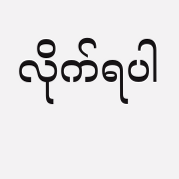လိုက်ရပါ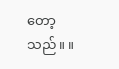တော့သည်။ ။